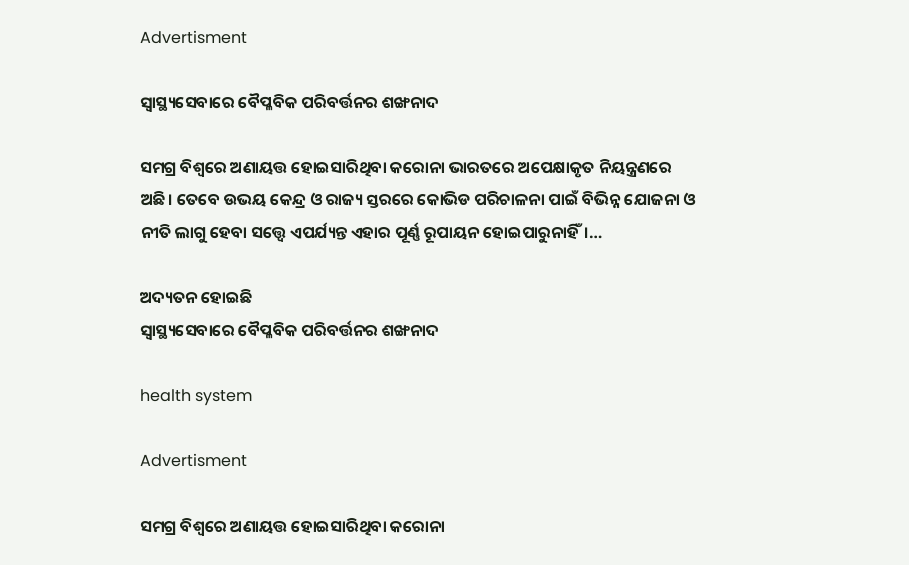Advertisment

ସ୍ୱାସ୍ଥ୍ୟସେବାରେ ବୈପ୍ଳବିକ ପରିବର୍ତ୍ତନର ଶଙ୍ଖନାଦ

ସମଗ୍ର ବିଶ୍ୱରେ ଅଣାୟତ୍ତ ହୋଇସାରିଥିବା କରୋନା ଭାରତରେ ଅପେକ୍ଷାକୃତ ନିୟନ୍ତ୍ରଣରେ ଅଛି। ତେବେ ଉଭୟ କେନ୍ଦ୍ର ଓ ରାଜ୍ୟ ସ୍ତରରେ କୋଭିଡ ପରିଚାଳନା ପାଇଁ ବିଭିନ୍ନ ଯୋଜନା ଓ ନୀତି ଲାଗୁ ହେବା ସତ୍ତ୍ୱେ ଏପର୍ଯ୍ୟନ୍ତ ଏହାର ପୂର୍ଣ୍ଣ ରୂପାୟନ ହୋଇପାରୁନାହିଁ।…

ଅଦ୍ୟତନ ହୋଇଛି
ସ୍ୱାସ୍ଥ୍ୟସେବାରେ ବୈପ୍ଳବିକ ପରିବର୍ତ୍ତନର ଶଙ୍ଖନାଦ

health system

Advertisment

ସମଗ୍ର ବିଶ୍ୱରେ ଅଣାୟତ୍ତ ହୋଇସାରିଥିବା କରୋନା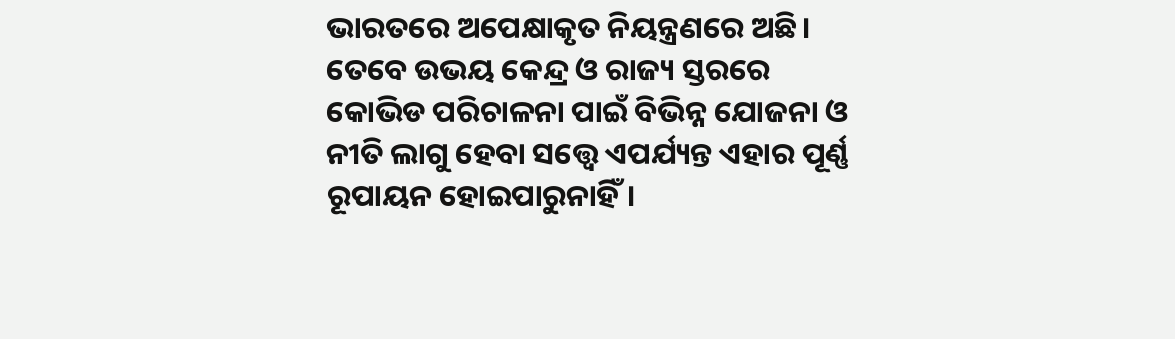ଭାରତରେ ଅପେକ୍ଷାକୃତ ନିୟନ୍ତ୍ରଣରେ ଅଛି। ତେବେ ଉଭୟ କେନ୍ଦ୍ର ଓ ରାଜ୍ୟ ସ୍ତରରେ କୋଭିଡ ପରିଚାଳନା ପାଇଁ ବିଭିନ୍ନ ଯୋଜନା ଓ ନୀତି ଲାଗୁ ହେବା ସତ୍ତ୍ୱେ ଏପର୍ଯ୍ୟନ୍ତ ଏହାର ପୂର୍ଣ୍ଣ ରୂପାୟନ ହୋଇପାରୁନାହିଁ।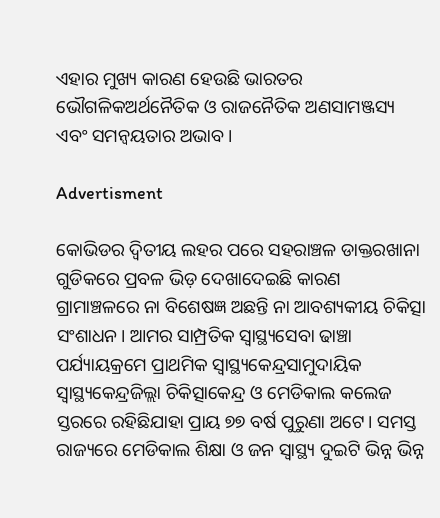ଏହାର ମୁଖ୍ୟ କାରଣ ହେଉଛି ଭାରତର ଭୌଗଳିକଅର୍ଥନୈତିକ ଓ ରାଜନୈତିକ ଅଣସାମଞ୍ଜସ୍ୟ ଏବଂ ସମନ୍ୱୟତାର ଅଭାବ।

Advertisment

କୋଭିଡର ଦ୍ଵିତୀୟ ଲହର ପରେ ସହରାଞ୍ଚଳ ଡାକ୍ତରଖାନା ଗୁଡିକରେ ପ୍ରବଳ ଭିଡ଼ ଦେଖାଦେଇଛି କାରଣ ଗ୍ରାମାଞ୍ଚଳରେ ନା ବିଶେଷଜ୍ଞ ଅଛନ୍ତି ନା ଆବଶ୍ୟକୀୟ ଚିକିତ୍ସା ସଂଶାଧନ। ଆମର ସାମ୍ପ୍ରତିକ ସ୍ୱାସ୍ଥ୍ୟସେବା ଢାଞ୍ଚା ପର୍ଯ୍ୟାୟକ୍ରମେ ପ୍ରାଥମିକ ସ୍ୱାସ୍ଥ୍ୟକେନ୍ଦ୍ରସାମୁଦାୟିକ ସ୍ୱାସ୍ଥ୍ୟକେନ୍ଦ୍ରଜିଲ୍ଲା ଚିକିତ୍ସାକେନ୍ଦ୍ର ଓ ମେଡିକାଲ କଲେଜ ସ୍ତରରେ ରହିଛିଯାହା ପ୍ରାୟ ୭୭ ବର୍ଷ ପୁରୁଣା ଅଟେ। ସମସ୍ତ ରାଜ୍ୟରେ ମେଡିକାଲ ଶିକ୍ଷା ଓ ଜନ ସ୍ଵାସ୍ଥ୍ୟ ଦୁଇଟି ଭିନ୍ନ ଭିନ୍ନ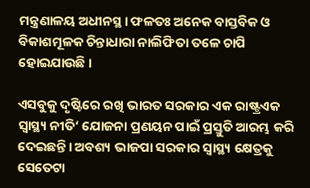ମନ୍ତ୍ରଣାଳୟ ଅଧୀନସ୍ଥ। ଫଳତଃ ଅନେକ ବାସ୍ତବିକ ଓ ବିକାଶମୂଳକ ଚିନ୍ତାଧାରା ନାଲିଫିତା ତଳେ ଚାପି ହୋଇଯାଉଛି।

ଏସବୁକୁ ଦୃଷ୍ଟିରେ ରଖି ଭାରତ ସରକାର ଏକ ରାଷ୍ଟ୍ରଏକ ସ୍ୱାସ୍ଥ୍ୟ ନୀତି‘ ଯୋଜନା ପ୍ରଣୟନ ପାଇଁ ପ୍ରସ୍ତୁତି ଆରମ୍ଭ କରି ଦେଇଛନ୍ତି। ଅବଶ୍ୟ ଭାଜପା ସରକାର ସ୍ୱାସ୍ଥ୍ୟ କ୍ଷେତ୍ରକୁ ସେତେଟା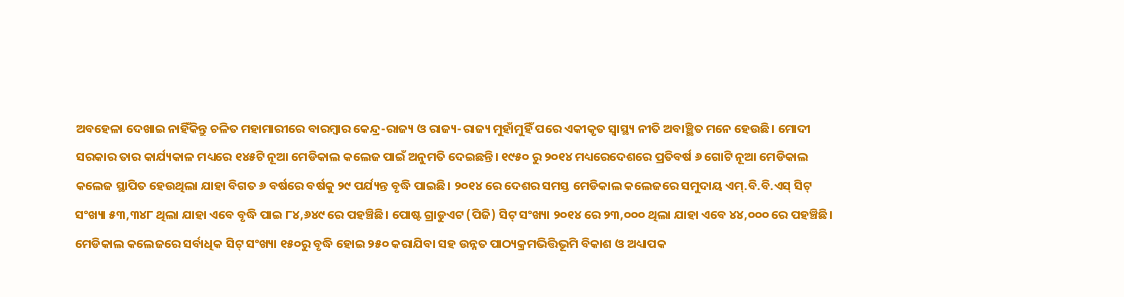ଅବହେଳା ଦେଖାଇ ନାହିଁକିନ୍ତୁ ଚଳିତ ମହାମାରୀରେ ବାରମ୍ବାର କେନ୍ଦ୍ର-ରାଜ୍ୟ ଓ ରାଜ୍ୟ-ରାଜ୍ୟ ମୁହାଁମୁହିଁ ପରେ ଏକୀକୃତ ସ୍ୱାସ୍ଥ୍ୟ ନୀତି ଅବାଞ୍ଛିତ ମନେ ହେଉଛି। ମୋଦୀ ସରକାର ତାର କାର୍ଯ୍ୟକାଳ ମଧ୍ୟରେ ୧୪୫ଟି ନୂଆ ମେଡିକାଲ କଲେଜ ପାଇଁ ଅନୁମତି ଦେଇଛନ୍ତି। ୧୯୫୦ ରୁ ୨୦୧୪ ମଧ୍ୟରେଦେଶରେ ପ୍ରତିବର୍ଷ ୬ ଗୋଟି ନୂଆ ମେଡିକାଲ କଲେଜ ସ୍ଥାପିତ ହେଉଥିଲା ଯାହା ବିଗତ ୬ ବର୍ଷରେ ବର୍ଷକୁ ୨୯ ପର୍ଯ୍ୟନ୍ତ ବୃଦ୍ଧି ପାଇଛି। ୨୦୧୪ ରେ ଦେଶର ସମସ୍ତ ମେଡିକାଲ କଲେଜରେ ସମୁଦାୟ ଏମ୍.ବି.ବି.ଏସ୍ ସିଟ୍ ସଂଖ୍ୟା ୫୩,୩୪୮ ଥିଲା ଯାହା ଏବେ ବୃଦ୍ଧି ପାଇ ୮୪,୬୪୯ ରେ ପହଞ୍ଚିଛି। ପୋଷ୍ଟ ଗ୍ରାଡୁଏଟ (ପିଜି) ସିଟ୍ ସଂଖ୍ୟା ୨୦୧୪ ରେ ୨୩,୦୦୦ ଥିଲା ଯାହା ଏବେ ୪୪,୦୦୦ ରେ ପହଞ୍ଚିଛି। ମେଡିକାଲ କଲେଜରେ ସର୍ବାଧିକ ସିଟ୍ ସଂଖ୍ୟା ୧୫୦ରୁ ବୃଦ୍ଧି ହୋଇ ୨୫୦ କରାଯିବା ସହ ଉନ୍ନତ ପାଠ୍ୟକ୍ରମଭିତ୍ତିଭୂମି ବିକାଶ ଓ ଅଧ୍ୟାପକ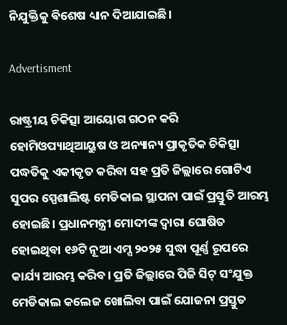ନିଯୁକ୍ତିକୁ ଵିଶେଷ ଧ୍ୟାନ ଦିଆଯାଇଛି।

Advertisment

ରାଷ୍ଟ୍ରୀୟ ଚିକିତ୍ସା ଆୟୋଗ ଗଠନ କରି ହୋମିଓପ୍ୟାଥିଆୟୁଷ ଓ ଅନ୍ୟାନ୍ୟ ପ୍ରାକୃତିକ ଚିକିତ୍ସା ପଦ୍ଧତିକୁ ଏକୀକୃତ କରିବା ସହ ପ୍ରତି ଜିଲ୍ଲାରେ ଗୋଟିଏ ସୁପର ସ୍ପେଶାଲିଷ୍ଟ ମେଡିକାଲ ସ୍ଥାପନା ପାଇଁ ପ୍ରସ୍ତୁତି ଆରମ୍ଭ ହୋଇଛି। ପ୍ରଧାନମନ୍ତ୍ରୀ ମୋଦୀଙ୍କ ଦ୍ୱାରା ଘୋଷିତ ହୋଇଥିବା ୧୬ଟି ନୂଆ ଏମ୍ସ ୨୦୨୫ ସୁଦ୍ଧା ପୂର୍ଣ୍ଣ ରୂପରେ କାର୍ଯ୍ୟ ଆରମ୍ଭ କରିବ। ପ୍ରତି ଜିଲ୍ଲାରେ ପିଜି ସିଟ୍ ସଂଯୁକ୍ତ ମେଡିକାଲ କଲେଜ ଖୋଲିବା ପାଇଁ ଯୋଜନା ପ୍ରସ୍ତୁତ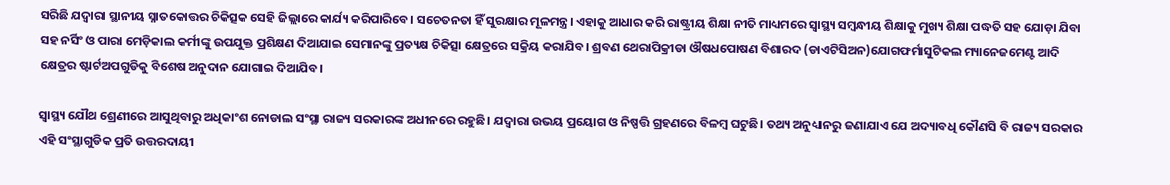ସରିଛି ଯଦ୍ୱାରା ସ୍ଥାନୀୟ ସ୍ନାତକୋତ୍ତର ଚିକିତ୍ସକ ସେହି ଜିଲ୍ଲାରେ କାର୍ଯ୍ୟ କରିପାରିବେ। ସଚେତନତା ହିଁ ସୁରକ୍ଷାର ମୂଳମନ୍ତ୍ର। ଏହାକୁ ଆଧାର କରି ରାଷ୍ଟ୍ରୀୟ ଶିକ୍ଷା ନୀତି ମାଧ୍ୟମରେ ସ୍ୱାସ୍ଥ୍ୟ ସମ୍ବନ୍ଧୀୟ ଶିକ୍ଷାକୁ ମୁଖ୍ୟ ଶିକ୍ଷା ପଦ୍ଧତି ସହ ଯୋଡ଼ା ଯିବା ସହ ନର୍ସିଂ ଓ ପାରା ମେଡ଼ିକାଲ କର୍ମୀଙ୍କୁ ଉପଯୁକ୍ତ ପ୍ରଶିକ୍ଷଣ ଦିଆଯାଇ ସେମାନଙ୍କୁ ପ୍ରତ୍ୟକ୍ଷ ଚିକିତ୍ସା କ୍ଷେତ୍ରରେ ସକ୍ରିୟ କରାଯିବ। ଶ୍ରବଣ ଥେରାପିକ୍ରୀଡା ଔଷଧପୋଷଣ ବିଶାରଦ (ଡାଏଟିସିଅନ)ଯୋଗଫର୍ମାସୁଟିକଲ ମ୍ୟାନେଜମେଣ୍ଟ ଆଦି କ୍ଷେତ୍ରର ଷ୍ଟାର୍ଟଅପଗୁଡିକୁ ବିଶେଷ ଅନୁଦାନ ଯୋଗାଇ ଦିଆଯିବ।

ସ୍ୱାସ୍ଥ୍ୟ ଯୌଥ ଶ୍ରେଣୀରେ ଆସୁଥିବାରୁ ଅଧିକାଂଶ ନୋଡାଲ ସଂସ୍ଥା ରାଜ୍ୟ ସରକାରଙ୍କ ଅଧୀନରେ ରହୁଛି। ଯଦ୍ୱାରା ଉଭୟ ପ୍ରୟୋଗ ଓ ନିଷ୍ପତ୍ତି ଗ୍ରହଣରେ ବିଳମ୍ବ ଘଟୁଛି। ତଥ୍ୟ ଅନୁଧ୍ୟାନରୁ ଜଣାଯାଏ ଯେ ଅଦ୍ୟାବଧି କୌଣସି ବି ରାଜ୍ୟ ସରକାର ଏହି ସଂସ୍ଥାଗୁଡିକ ପ୍ରତି ଉତ୍ତରଦାୟୀ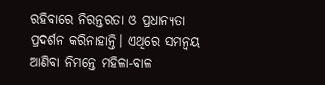ରହିବାରେ ନିରନ୍ତରତା ଓ ପ୍ରଧାନ୍ୟତା ପ୍ରଦର୍ଶନ କରିନାହାନ୍ତି। ଏଥିରେ ସମନ୍ୱୟ ଆଣିବା ନିମନ୍ତେ ମହିଳା-ବାଳ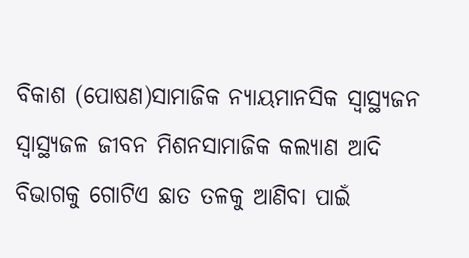ବିକାଶ (ପୋଷଣ)ସାମାଜିକ ନ୍ୟାୟମାନସିକ ସ୍ୱାସ୍ଥ୍ୟଜନ ସ୍ଵାସ୍ଥ୍ୟଜଳ ଜୀବନ ମିଶନସାମାଜିକ କଲ୍ୟାଣ ଆଦି ବିଭାଗକୁ ଗୋଟିଏ ଛାତ ତଳକୁ ଆଣିବା ପାଇଁ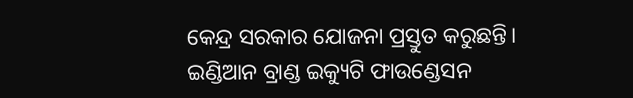କେନ୍ଦ୍ର ସରକାର ଯୋଜନା ପ୍ରସ୍ତୁତ କରୁଛନ୍ତି। ଇଣ୍ଡିଆନ ବ୍ରାଣ୍ଡ ଇକ୍ୟୁଟି ଫାଉଣ୍ଡେସନ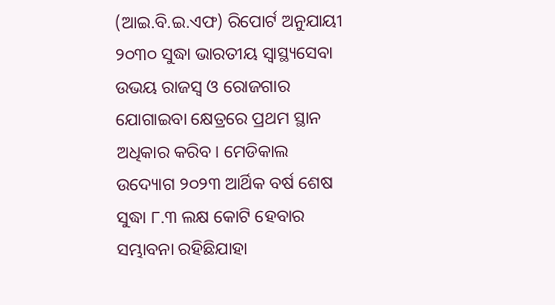(ଆଇ.ବି.ଇ.ଏଫ) ରିପୋର୍ଟ ଅନୁଯାୟୀ ୨୦୩୦ ସୁଦ୍ଧା ଭାରତୀୟ ସ୍ୱାସ୍ଥ୍ୟସେବା ଉଭୟ ରାଜସ୍ୱ ଓ ରୋଜଗାର ଯୋଗାଇବା କ୍ଷେତ୍ରରେ ପ୍ରଥମ ସ୍ଥାନ ଅଧିକାର କରିବ। ମେଡିକାଲ ଉଦ୍ୟୋଗ ୨୦୨୩ ଆର୍ଥିକ ବର୍ଷ ଶେଷ ସୁଦ୍ଧା ୮.୩ ଲକ୍ଷ କୋଟି ହେବାର ସମ୍ଭାବନା ରହିଛିଯାହା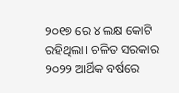୨୦୧୭ ରେ ୪ ଲକ୍ଷ କୋଟି ରହିଥିଲା। ଚଳିତ ସରକାର ୨୦୨୨ ଆର୍ଥିକ ବର୍ଷରେ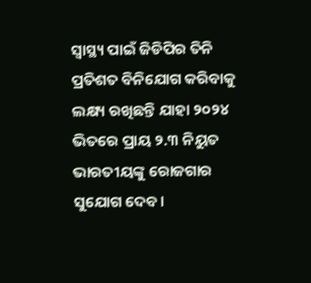ସ୍ୱାସ୍ଥ୍ୟ ପାଇଁ ଜିଡିପିର ତିନି ପ୍ରତିଶତ ବିନିଯୋଗ କରିବାକୁ ଲକ୍ଷ୍ୟ ରଖିଛନ୍ତି ଯାହା ୨୦୨୪ ଭିତରେ ପ୍ରାୟ ୨.୩ ନିୟୁତ ଭାରତୀୟଙ୍କୁ ରୋଜଗାର ସୁଯୋଗ ଦେବ।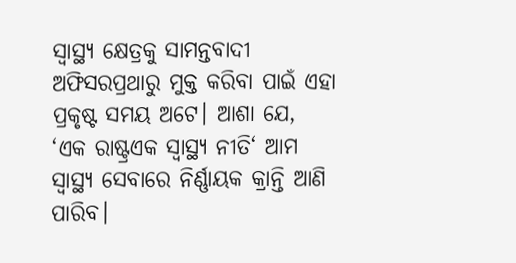ସ୍ୱାସ୍ଥ୍ୟ କ୍ଷେତ୍ରକୁ ସାମନ୍ତବାଦୀ ଅଫିସରପ୍ରଥାରୁ ମୁକ୍ତ କରିବା ପାଇଁ ଏହା ପ୍ରକୃଷ୍ଟ ସମୟ ଅଟେ। ଆଶା ଯେ, ‘ଏକ ରାଷ୍ଟ୍ରଏକ ସ୍ୱାସ୍ଥ୍ୟ ନୀତି‘ ଆମ ସ୍ୱାସ୍ଥ୍ୟ ସେବାରେ ନିର୍ଣ୍ଣାୟକ କ୍ରାନ୍ତି ଆଣି ପାରିବ।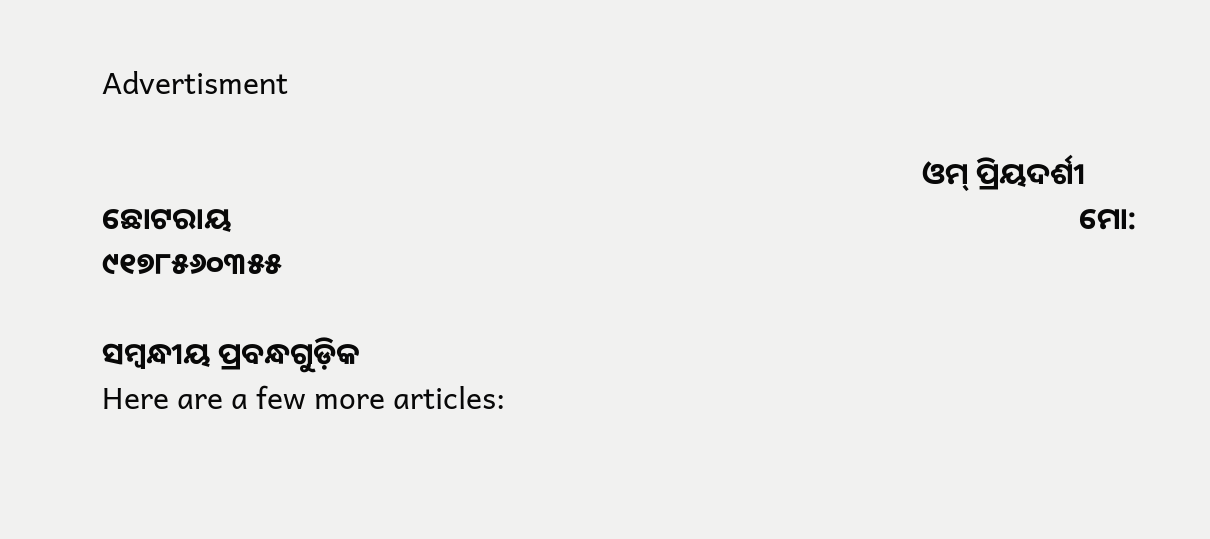Advertisment

                                                                                                                      ଓମ୍ ପ୍ରିୟଦର୍ଶୀ ଛୋଟରାୟ                                                                                                                          ମୋ: ୯୧୭୮୫୬୦୩୫୫

ସମ୍ବନ୍ଧୀୟ ପ୍ରବନ୍ଧଗୁଡ଼ିକ
Here are a few more articles: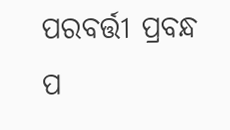ପରବର୍ତ୍ତୀ ପ୍ରବନ୍ଧ ପ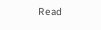Read